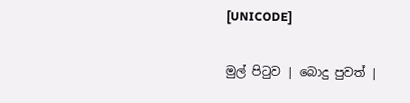[UNICODE]

මුල් පිටුව | බොදු පුවත් |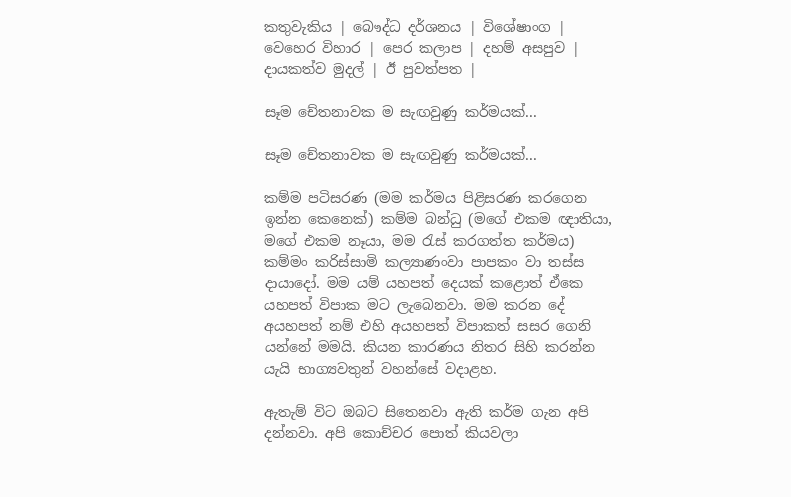කතුවැකිය | බෞද්ධ දර්ශනය | විශේෂාංග | වෙහෙර විහාර | පෙර කලාප | දහම් අසපුව | දායකත්ව මුදල් | ඊ පුවත්පත |

සෑම චේතනාවක ම සැඟවුණු කර්මයක්...

සෑම චේතනාවක ම සැඟවුණු කර්මයක්...

කම්ම පටිසරණ (මම කර්මය පිළිසරණ කරගෙන ඉන්න කෙනෙක්) කම්ම බන්ධු (මගේ එකම ඥාතියා, මගේ එකම නෑයා, මම රැස් කරගත්ත කර්මය) කම්මං කරිස්සාමි කල්‍යාණංවා පාපකං වා තස්ස දායාදෝ. මම යම් යහපත් දෙයක් කළොත් ඒකෙ යහපත් විපාක මට ලැබෙනවා. මම කරන දේ අයහපත් නම් එහි අයහපත් විපාකත් සසර ගෙනි යන්නේ මමයි. කියන කාරණය නිතර සිහි කරන්න යැයි භාග්‍යවතුන් වහන්සේ වදාළහ.

ඇතැම් විට ඔබට සිතෙනවා ඇති කර්ම ගැන අපි දන්නවා. අපි කොච්චර පොත් කියවලා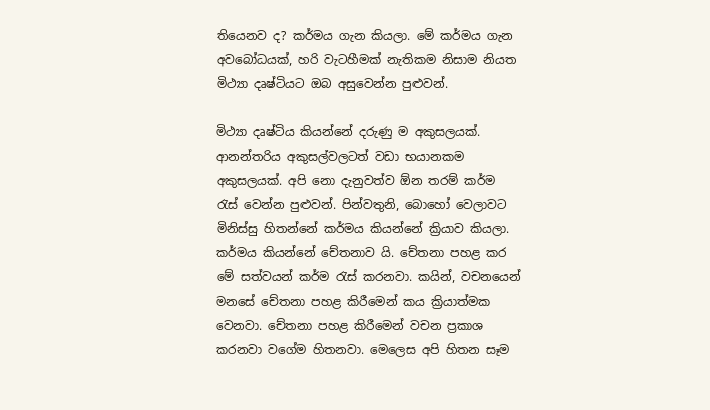තියෙනව ද? කර්මය ගැන කියලා. මේ කර්මය ගැන අවබෝධයක්, හරි වැටහීමක් නැතිකම නිසාම නියත මිථ්‍යා දෘෂ්ටියට ඔබ අසුවෙන්න පුළුවන්.

මිථ්‍යා දෘෂ්ටිය කියන්නේ දරුණු ම අකුසලයක්. ආනන්තරිය අකුසල්වලටත් වඩා භයානකම අකුසලයක්. අපි නො දැනුවත්ව ඕන තරම් කර්ම රැස් වෙන්න පුළුවන්. පින්වතුනි, බොහෝ වෙලාවට මිනිස්සු හිතන්නේ කර්මය කියන්නේ ක්‍රියාව කියලා. කර්මය කියන්නේ චේතනාව යි. චේතනා පහළ කර මේ සත්වයන් කර්ම රැස් කරනවා. කයින්, වචනයෙන් මනසේ චේතනා පහළ කිරීමෙන් කය ක්‍රියාත්මක වෙනවා. චේතනා පහළ කිරීමෙන් වචන ප්‍රකාශ කරනවා වගේම හිතනවා. මෙලෙස අපි හිතන සෑම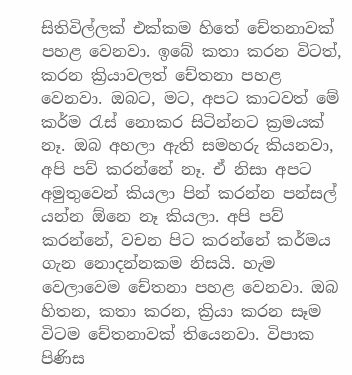සිතිවිල්ලක් එක්කම හිතේ චේතනාවක් පහළ වෙනවා. ඉබේ කතා කරන විටත්, කරන ක්‍රියාවලත් චේතනා පහළ වෙනවා. ඔබට, මට, අපට කාටවත් මේ කර්ම රැස් නොකර සිටින්නට ක්‍රමයක් නෑ. ඔබ අහලා ඇති සමහරු කියනවා, අපි පව් කරන්නේ නෑ. ඒ නිසා අපට අමුතුවෙන් කියලා පින් කරන්න පන්සල් යන්න ඕනෙ නෑ කියලා. අපි පව් කරන්නේ, වචන පිට කරන්නේ කර්මය ගැන නොදන්නකම නිසයි. හැම වෙලාවෙම චේතනා පහළ වෙනවා. ඔබ හිතන, කතා කරන, ක්‍රියා කරන සෑම විටම චේතනාවක් තියෙනවා. විපාක පිණිස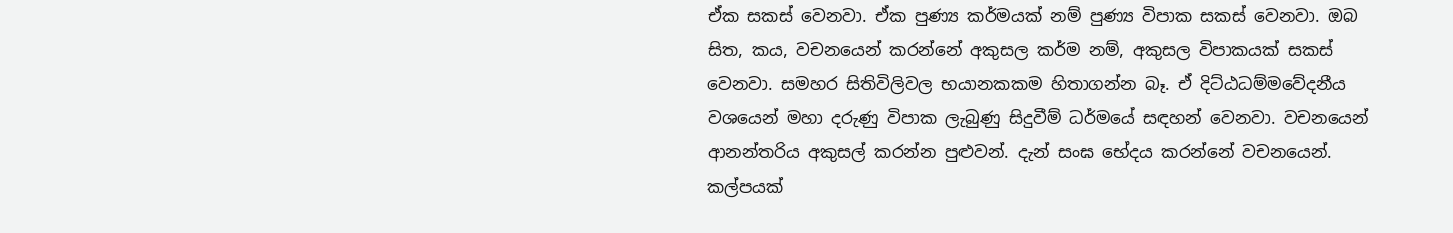ඒක සකස් වෙනවා. ඒක පුණ්‍ය කර්මයක් නම් පුණ්‍ය විපාක සකස් වෙනවා. ඔබ සිත, කය, වචනයෙන් කරන්නේ අකුසල කර්ම නම්, අකුසල විපාකයක් සකස් වෙනවා. සමහර සිතිවිලිවල භයානකකම හිතාගන්න බෑ. ඒ දිට්ඨධම්මවේදනීය වශයෙන් මහා දරුණු විපාක ලැබුණු සිදුවීම් ධර්මයේ සඳහන් වෙනවා. වචනයෙන් ආනන්තරිය අකුසල් කරන්න පුළුවන්. දැන් සංඝ භේදය කරන්නේ වචනයෙන්. කල්පයක්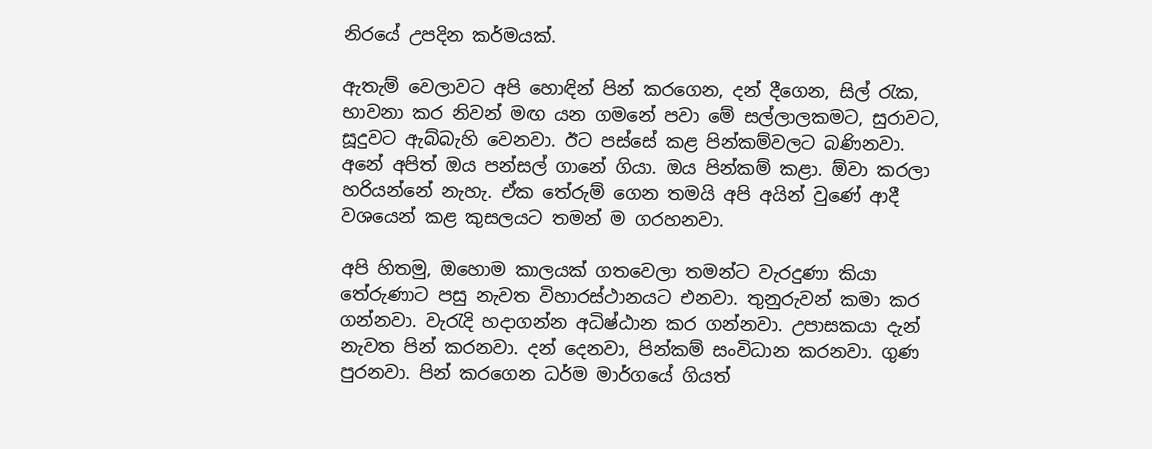නිරයේ උපදින කර්මයක්.

ඇතැම් වෙලාවට අපි හොඳින් පින් කරගෙන, දන් දීගෙන, සිල් රැක, භාවනා කර නිවන් මඟ යන ගමනේ පවා මේ සල්ලාලකමට, සුරාවට, සූදුවට ඇබ්බැහි වෙනවා. ඊට පස්සේ කළ පින්කම්වලට බණිනවා. අනේ අපිත් ඔය පන්සල් ගානේ ගියා. ඔය පින්කම් කළා. ඕවා කරලා හරියන්නේ නැහැ. ඒක තේරුම් ගෙන තමයි අපි අයින් වුණේ ආදී වශයෙන් කළ කුසලයට තමන් ම ගරහනවා.

අපි හිතමු, ඔහොම කාලයක් ගතවෙලා තමන්ට වැරදුණා කියා තේරුණාට පසු නැවත විහාරස්ථානයට එනවා. තුනුරුවන් කමා කර ගන්නවා. වැරැදි හදාගන්න අධිෂ්ඨාන කර ගන්නවා. උපාසකයා දැන් නැවත පින් කරනවා. දන් දෙනවා, පින්කම් සංවිධාන කරනවා. ගුණ පුරනවා. පින් කරගෙන ධර්ම මාර්ගයේ ගියත්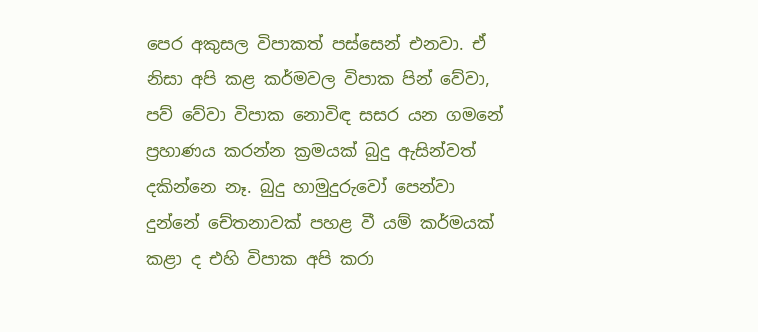පෙර අකුසල විපාකත් පස්සෙන් එනවා. ඒ නිසා අපි කළ කර්මවල විපාක පින් වේවා, පව් වේවා විපාක නොවිඳ සසර යන ගමනේ ප්‍රහාණය කරන්න ක්‍රමයක් බුදු ඇසින්වත් දකින්නෙ නෑ. බුදු හාමුදුරුවෝ පෙන්වා දුන්නේ චේතනාවක් පහළ වී යම් කර්මයක් කළා ද එහි විපාක අපි කරා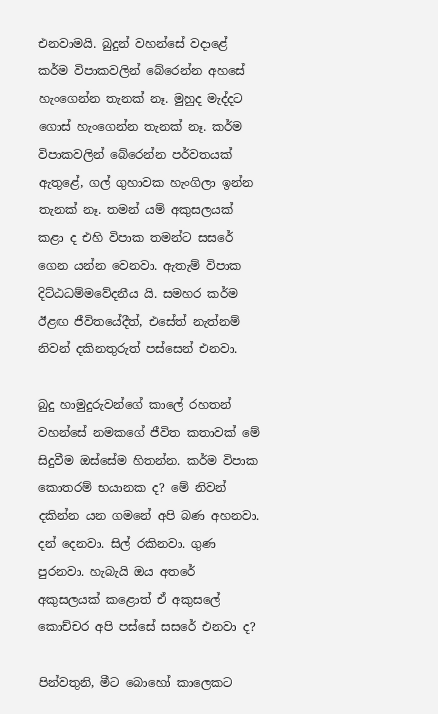එනවාමයි. බුදුන් වහන්සේ වදාළේ කර්ම විපාකවලින් බේරෙන්න අහසේ හැංගෙන්න තැනක් නෑ. මුහුද මැද්දට ගොස් හැංගෙන්න තැනක් නෑ. කර්ම විපාකවලින් බේරෙන්න පර්වතයක් ඇතුළේ, ගල් ගුහාවක හැංගිලා ඉන්න තැනක් නෑ. තමන් යම් අකුසලයක් කළා ද එහි විපාක තමන්ට සසරේ ගෙන යන්න වෙනවා. ඇතැම් විපාක දිට්ඨධම්මවේදනීය යි. සමහර කර්ම ඊළඟ ජීවිතයේදීත්, එසේත් නැත්නම් නිවන් දකිනතුරුත් පස්සෙන් එනවා.

බුදු හාමුදුරුවන්ගේ කාලේ රහතන් වහන්සේ නමකගේ ජීවිත කතාවක් මේ සිදුවීම ඔස්සේම හිතන්න. කර්ම විපාක කොතරම් භයානක ද? මේ නිවන් දකින්න යන ගමනේ අපි බණ අහනවා. දන් දෙනවා. සිල් රකිනවා. ගුණ පුරනවා. හැබැයි ඔය අතරේ අකුසලයක් කළොත් ඒ අකුසලේ කොච්චර අපි පස්සේ සසරේ එනවා ද?

පින්වතුනි, මීට බොහෝ කාලෙකට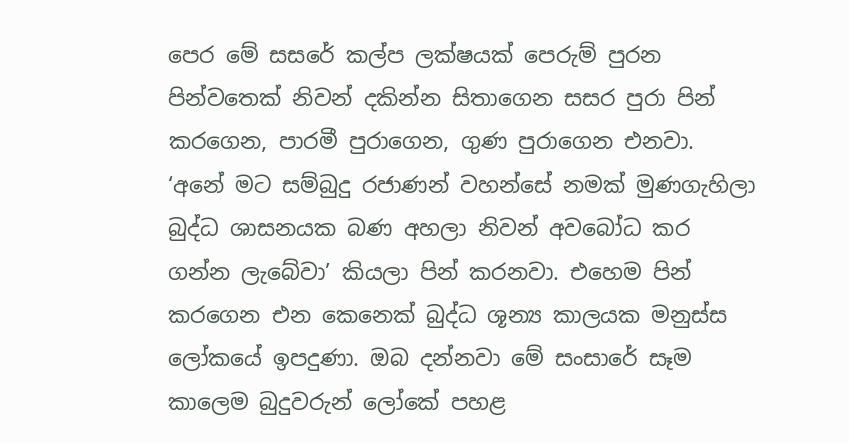පෙර මේ සසරේ කල්ප ලක්ෂයක් පෙරුම් පුරන පින්වතෙක් නිවන් දකින්න සිතාගෙන සසර පුරා පින් කරගෙන, පාරමී පුරාගෙන, ගුණ පුරාගෙන එනවා. ‘අනේ මට සම්බුදු රජාණන් වහන්සේ නමක් මුණගැහිලා බුද්ධ ශාසනයක බණ අහලා නිවන් අවබෝධ කර ගන්න ලැබේවා’ කියලා පින් කරනවා. එහෙම පින් කරගෙන එන කෙනෙක් බුද්ධ ශූන්‍ය කාලයක මනුස්ස ලෝකයේ ඉපදුණා. ඔබ දන්නවා මේ සංසාරේ සෑම කාලෙම බුදුවරුන් ලෝකේ පහළ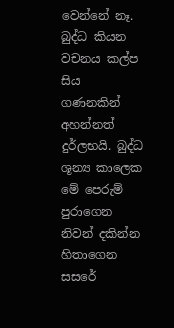වෙන්නේ නෑ. බුද්ධ කියන වචනය කල්ප සිය ගණනකින් අහන්නත් දුර්ලභයි. බුද්ධ ශූන්‍ය කාලෙක මේ පෙරුම් පුරාගෙන නිවන් දකින්න හිතාගෙන සසරේ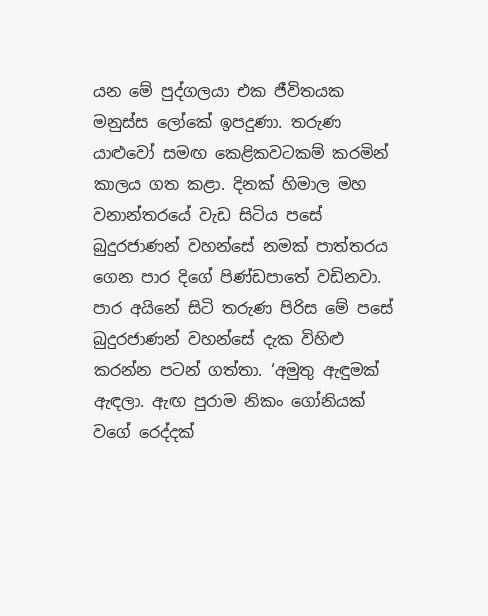යන මේ පුද්ගලයා එක ජීවිතයක මනුස්ස ලෝකේ ඉපදුණා. තරුණ යාළුවෝ සමඟ කෙළිකවටකම් කරමින් කාලය ගත කළා. දිනක් හිමාල මහ වනාන්තරයේ වැඩ සිටිය පසේ බුදුරජාණන් වහන්සේ නමක් පාත්තරය ගෙන පාර දිගේ පිණ්ඩපාතේ වඩිනවා. පාර අයිනේ සිටි තරුණ පිරිස මේ පසේ බුදුරජාණන් වහන්සේ දැක විහිළු කරන්න පටන් ගත්තා. ‘අමුතු ඇඳුමක් ඇඳලා. ඇඟ පුරාම නිකං ගෝනියක් වගේ රෙද්දක්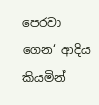පෙරවා ගෙන‘ ආදිය කියමින්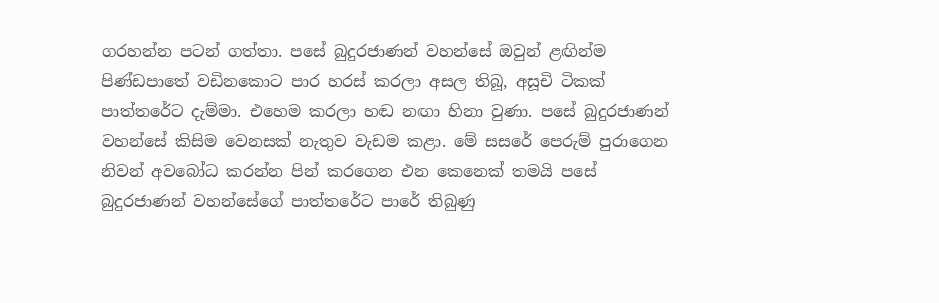ගරහන්න පටන් ගත්තා. පසේ බුදුරජාණන් වහන්සේ ඔවුන් ළඟින්ම පිණ්ඩපාතේ වඩිනකොට පාර හරස් කරලා අසල තිබූ, අසූචි ටිකක් පාත්තරේට දැම්මා. එහෙම කරලා හඬ නඟා හිනා වුණා. පසේ බුදුරජාණන් වහන්සේ කිසිම වෙනසක් නැතුව වැඩම කළා. මේ සසරේ පෙරුම් පුරාගෙන නිවන් අවබෝධ කරන්න පින් කරගෙන එන කෙනෙක් තමයි පසේ බුදුරජාණන් වහන්සේගේ පාත්තරේට පාරේ තිබුණු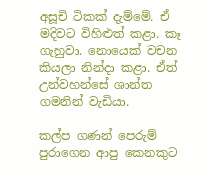අසූචි ටිකක් දැම්මේ. ඒ මදිවට විහිළුත් කළා. කෑ ගැහුවා. නොයෙක් වචන කියලා නින්දා කළා. ඒත් උන්වහන්සේ ශාන්ත ගමනින් වැඩියා.

කල්ප ගණන් පෙරුම් පුරාගෙන ආපු කෙනකුට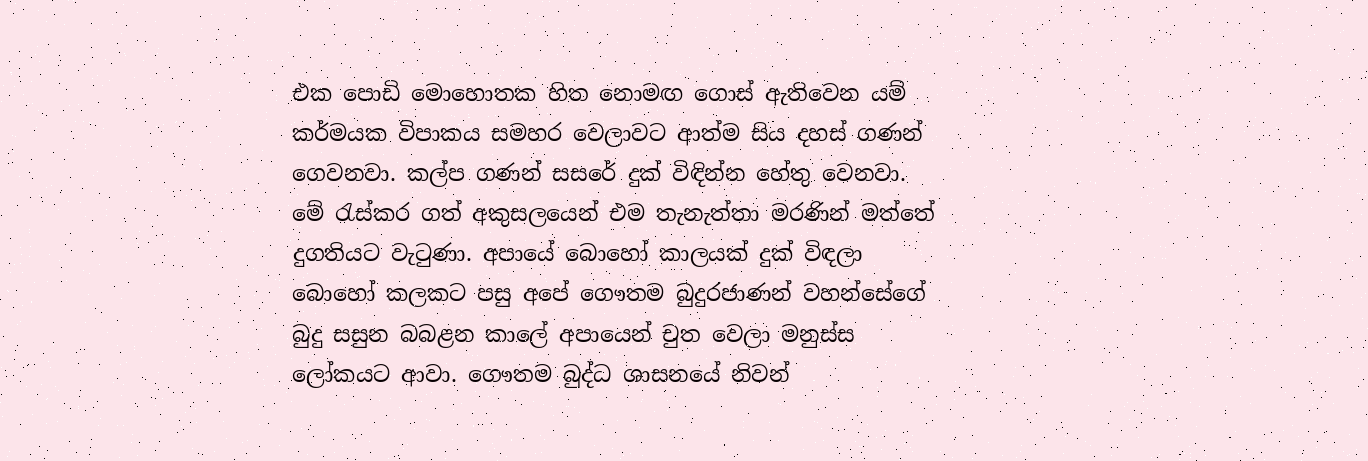එක පොඩි මොහොතක හිත නොමඟ ගොස් ඇතිවෙන යම් කර්මයක විපාකය සමහර වෙලාවට ආත්ම සිය දහස් ගණන් ගෙවනවා. කල්ප ගණන් සසරේ දුක් විඳින්න හේතු වෙනවා. මේ රැස්කර ගත් අකුසලයෙන් එම තැනැත්තා මරණින් මත්තේ දුගතියට වැටුණා. අපායේ බොහෝ කාලයක් දුක් විඳලා බොහෝ කලකට පසු අපේ ගෞතම බුදුරජාණන් වහන්සේගේ බුදු සසුන බබළන කාලේ අපායෙන් චුත වෙලා මනුස්ස ලෝකයට ආවා. ගෞතම බුද්ධ ශාසනයේ නිවන්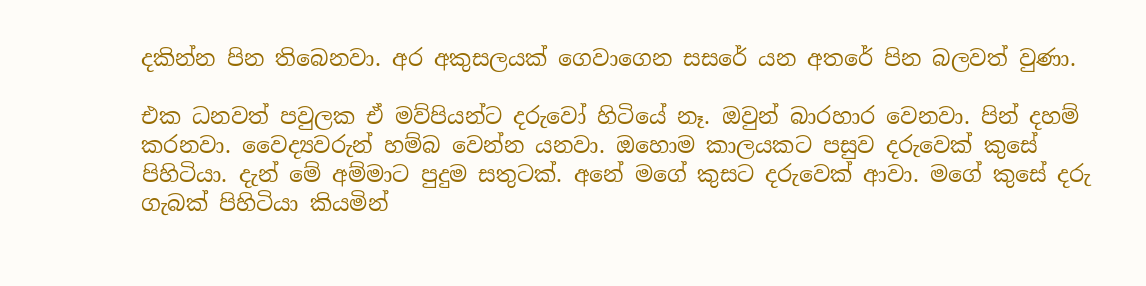දකින්න පින තිබෙනවා. අර අකුසලයක් ගෙවාගෙන සසරේ යන අතරේ පින බලවත් වුණා.

එක ධනවත් පවුලක ඒ මව්පියන්ට දරුවෝ හිටියේ නෑ. ඔවුන් බාරහාර වෙනවා. පින් දහම් කරනවා. වෛද්‍යවරුන් හම්බ වෙන්න යනවා. ඔහොම කාලයකට පසුව දරුවෙක් කුසේ පිහිටියා. දැන් මේ අම්මාට පුදුම සතුටක්. අනේ මගේ කුසට දරුවෙක් ආවා. මගේ කුසේ දරු ගැබක් පිහිටියා කියමින්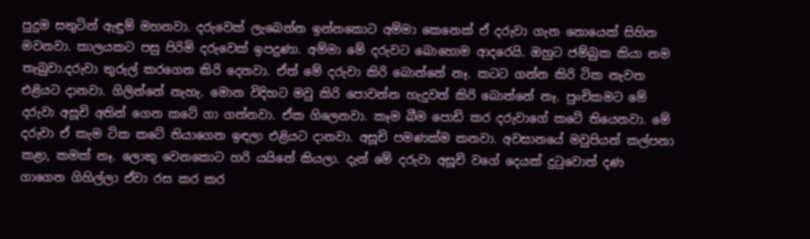පුදුම සතුටින් ඇඳුම් මහනවා. දරුවෙක් ලැබෙන්න ඉන්නකොට අම්මා කෙනෙක් ඒ දරුවා ගැන නොයෙක් සිහින මවනවා. කාලයකට පසු පිරිමි දරුවෙක් ඉපදුණා. අම්මා මේ දරුවට බොහොම ආදරෙයි. ඔහුට ජම්බුක කියා නම තැබුවා.දරුවා තුරුල් කරගෙන කිරි දෙනවා. ඒත් මේ දරුවා කිරි බොන්නේ නෑ. කටට ගන්න කිරි ටික නැවත එළියට දානවා. ගිලින්නේ නැහැ. මොන විදිහට මවු කිරි පොවන්න හැදුවත් කිරි බොන්නේ නෑ. පුංචිකමට මේ දරුවා අසූචි අතින් ගෙන කටේ ගා ගන්නවා. ඒක ගිලෙනවා. කෑම බීම පොඩි කර දරුවාගේ කටේ තියෙනවා. මේ දරුවා ඒ කැම ටික කටේ තියාගෙන ඉඳලා එළියට දානවා. අසූචි පමණක්ම කනවා. අවසානයේ මවුපියන් කල්පනා කළා, කමක් නෑ. ලොකු වෙනකොට හරි යයිනේ කියලා. දැන් මේ දරුවා අසූචි වගේ දෙයක් දුටුවොත් දණ ගාගෙන ගිහිල්ලා ඒවා රස කර කර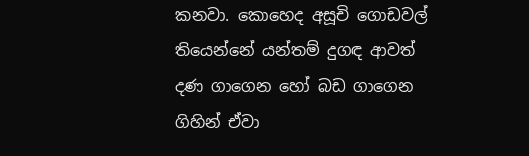කනවා. කොහෙද අසූචි ගොඩවල් තියෙන්නේ යන්තම් දුගඳ ආවත් දණ ගාගෙන හෝ බඩ ගාගෙන ගිහින් ඒවා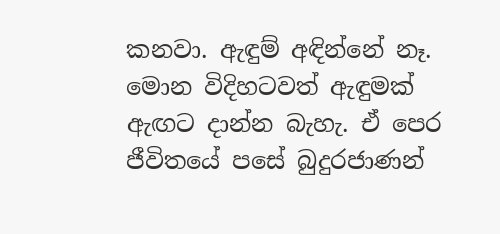කනවා. ඇඳුම් අඳින්නේ නෑ. මොන විදිහටවත් ඇඳුමක් ඇඟට දාන්න බැහැ. ඒ පෙර ජීවිතයේ පසේ බුදුරජාණන්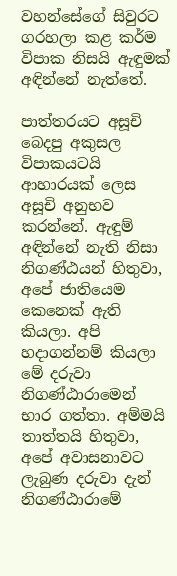වහන්සේගේ සිවුරට ගරහලා කළ කර්ම විපාක නිසයි ඇඳුමක් අඳින්නේ නැත්තේ.

පාත්තරයට අසූචි බෙදපු අකුසල විපාකයටයි ආහාරයක් ලෙස අසූචි අනුභව කරන්නේ. ඇඳුම් අඳින්නේ නැති නිසා නිගණ්ඨයන් හිතුවා, අපේ ජාතියෙම කෙනෙක් ඇති කියලා. අපි හදාගන්නම් කියලා මේ දරුවා නිගණ්ඨාරාමෙන් භාර ගත්තා. අම්මයි තාත්තයි හිතුවා, අපේ අවාසනාවට ලැබුණ දරුවා දැන් නිගණ්ඨාරාමේ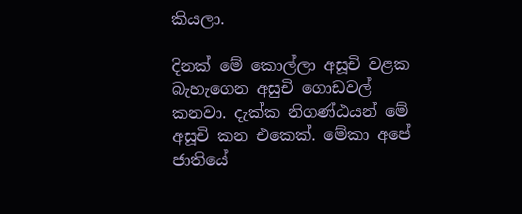කියලා.

දිනක් මේ කොල්ලා අසූචි වළක බැහැගෙන අසුචි ගොඩවල් කනවා. දැක්ක නිගණ්ඨයන් මේ අසූචි කන එකෙක්. මේකා අපේ ජාතියේ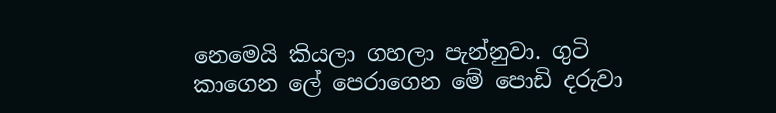නෙමෙයි කියලා ගහලා පැන්නුවා. ගුටි කාගෙන ලේ පෙරාගෙන මේ පොඩි දරුවා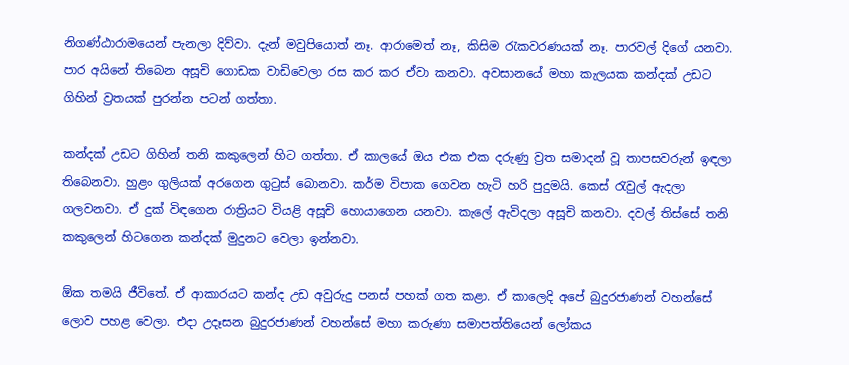නිගණ්ඨාරාමයෙන් පැනලා දිව්වා. දැන් මවුපියොත් නෑ. ආරාමෙත් නෑ, කිසිම රැකවරණයක් නෑ. පාරවල් දිගේ යනවා. පාර අයිනේ තිබෙන අසූචි ගොඩක වාඩිවෙලා රස කර කර ඒවා කනවා. අවසානයේ මහා කැලයක කන්දක් උඩට ගිහින් ව්‍රතයක් පුරන්න පටන් ගත්තා.

කන්දක් උඩට ගිහින් තනි කකුලෙන් හිට ගත්තා. ඒ කාලයේ ඔය එක එක දරුණු ව්‍රත සමාදන් වූ තාපසවරුන් ඉඳලා තිබෙනවා. හුළං ගුලියක් අරගෙන ගුටුස් බොනවා. කර්ම විපාක ගෙවන හැටි හරි පුදුමයි. කෙස් රැවුල් ඇදලා ගලවනවා. ඒ දුක් විඳගෙන රාත්‍රියට වියළි අසූචි හොයාගෙන යනවා. කැලේ ඇවිදලා අසූචි කනවා. දවල් තිස්සේ තනි කකුලෙන් හිටගෙන කන්දක් මුදුනට වෙලා ඉන්නවා.

ඕක තමයි ජීවිතේ. ඒ ආකාරයට කන්ද උඩ අවුරුදු පනස් පහක් ගත කළා. ඒ කාලෙදි අපේ බුදුරජාණන් වහන්සේ ලොව පහළ වෙලා. එදා උදෑසන බුදුරජාණන් වහන්සේ මහා කරුණා සමාපත්තියෙන් ලෝකය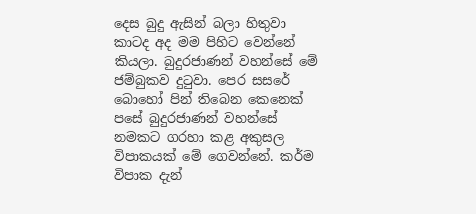දෙස බුදු ඇසින් බලා හිතුවා කාටද අද මම පිහිට වෙන්නේ කියලා. බුදුරජාණන් වහන්සේ මේ ජම්බුකව දුටුවා. පෙර සසරේ බොහෝ පින් තිබෙන කෙනෙක් පසේ බුදුරජාණන් වහන්සේ නමකට ගරහා කළ අකුසල විපාකයක් මේ ගෙවන්නේ. කර්ම විපාක දැන්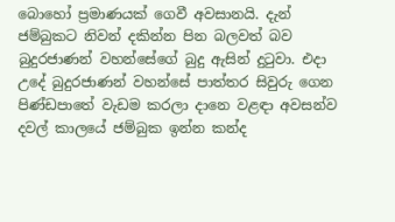බොහෝ ප්‍රමාණයක් ගෙවී අවසානයි. දැන් ජම්බුකට නිවන් දකින්න පින බලවත් බව බුදුරජාණන් වහන්සේගේ බුදු ඇසින් දුටුවා. එදා උදේ බුදුරජාණන් වහන්සේ පාත්තර සිවුරු ගෙන පිණ්ඩපාතේ වැඩම කරලා දානෙ වළඳා අවසන්ව දවල් කාලයේ ජම්බුක ඉන්න කන්ද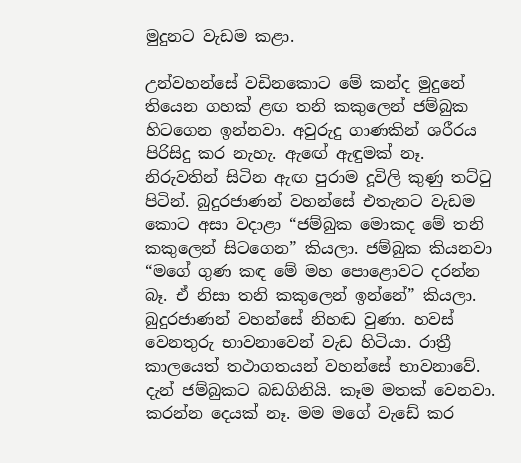මුදුනට වැඩම කළා.

උන්වහන්සේ වඩිනකොට මේ කන්ද මුදුනේ තියෙන ගහක් ළඟ තනි කකුලෙන් ජම්බුක හිටගෙන ඉන්නවා. අවුරුදු ගාණකින් ශරීරය පිරිසිදු කර නැහැ. ඇඟේ ඇඳුමක් නෑ. නිරුවතින් සිටින ඇඟ පුරාම දූවිලි කුණු තට්ටු පිටින්. බුදුරජාණන් වහන්සේ එතැනට වැඩම කොට අසා වදාළා “ජම්බුක මොකද මේ තනි කකුලෙන් සිටගෙන” කියලා. ජම්බුක කියනවා “මගේ ගුණ කඳ මේ මහ පොළොවට දරන්න බෑ. ඒ නිසා තනි කකුලෙන් ඉන්නේ” කියලා. බුදුරජාණන් වහන්සේ නිහඬ වුණා. හවස් වෙනතුරු භාවනාවෙන් වැඩ හිටියා. රාත්‍රී කාලයෙත් තථාගතයන් වහන්සේ භාවනාවේ. දැන් ජම්බුකට බඩගිනියි. කෑම මතක් වෙනවා. කරන්න දෙයක් නෑ. මම මගේ වැඩේ කර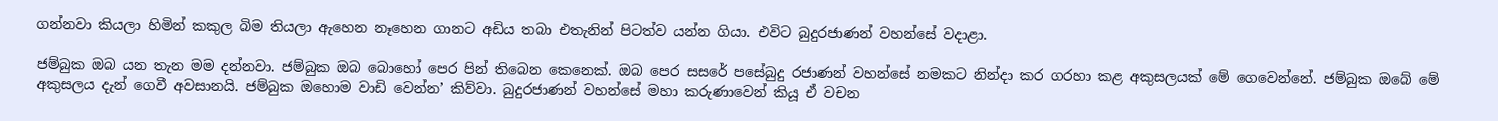ගන්නවා කියලා හිමින් කකුල බිම තියලා ඇහෙන නෑහෙන ගානට අඩිය තබා එතැනින් පිටත්ව යන්න ගියා. එවිට බුදුරජාණන් වහන්සේ වදාළා.

ජම්බුක ඔබ යන තැන මම දන්නවා. ජම්බුක ඔබ බොහෝ පෙර පින් තිබෙන කෙනෙක්. ඔබ පෙර සසරේ පසේබුදු රජාණන් වහන්සේ නමකට නින්දා කර ගරහා කළ අකුසලයක් මේ ගෙවෙන්නේ. ජම්බුක ඔබේ මේ අකුසලය දැන් ගෙවී අවසානයි. ජම්බුක ඔහොම වාඩි වෙන්න’ කිව්වා. බුදුරජාණන් වහන්සේ මහා කරුණාවෙන් කියූ ඒ වචන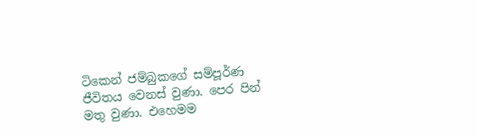ටිකෙන් ජම්බුකගේ සම්පූර්ණ ජීවිතය වෙනස් වුණා. පෙර පින් මතු වුණා. එහෙමම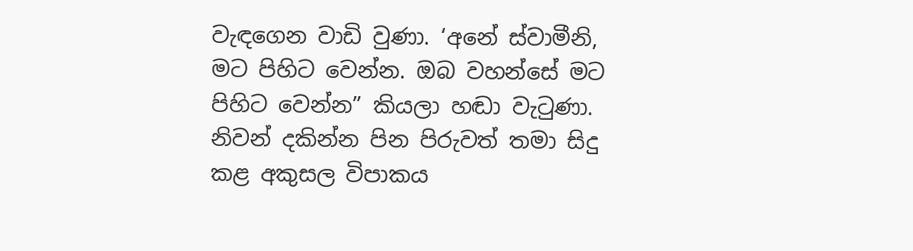වැඳගෙන වාඩි වුණා. ‘අනේ ස්වාමීනි, මට පිහිට වෙන්න. ඔබ වහන්සේ මට පිහිට වෙන්න” කියලා හඬා වැටුණා. නිවන් දකින්න පින පිරුවත් තමා සිදු කළ අකුසල විපාකය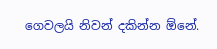ගෙවලයි නිවන් දකින්න ඕනේ.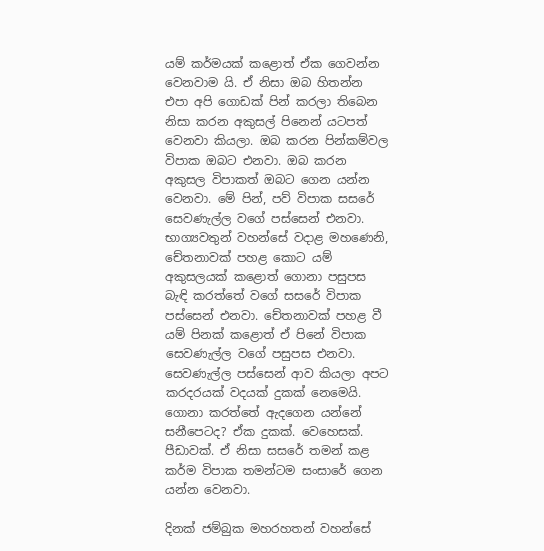යම් කර්මයක් කළොත් ඒක ගෙවන්න වෙනවාම යි. ඒ නිසා ඔබ හිතන්න එපා අපි ගොඩක් පින් කරලා තිබෙන නිසා කරන අකුසල් පිනෙන් යටපත් වෙනවා කියලා. ඔබ කරන පින්කම්වල විපාක ඔබට එනවා. ඔබ කරන අකුසල විපාකත් ඔබට ගෙන යන්න වෙනවා. මේ පින්, පව් විපාක සසරේ සෙවණැල්ල වගේ පස්සෙන් එනවා. භාග්‍යවතුන් වහන්සේ වදාළ මහණෙනි, චේතනාවක් පහළ කොට යම් අකුසලයක් කළොත් ගොනා පසුපස බැඳි කරත්තේ වගේ සසරේ විපාක පස්සෙන් එනවා. චේතනාවක් පහළ වී යම් පිනක් කළොත් ඒ පිනේ විපාක සෙවණැල්ල වගේ පසුපස එනවා. සෙවණැල්ල පස්සෙන් ආව කියලා අපට කරදරයක් වදයක් දුකක් නෙමෙයි. ගොනා කරත්තේ ඇදගෙන යන්නේ සනීපෙටද? ඒක දුකක්. වෙහෙසක්. පීඩාවක්. ඒ නිසා සසරේ තමන් කළ කර්ම විපාක තමන්ටම සංසාරේ ගෙන යන්න වෙනවා.

දිනක් ජම්බුක මහරහතන් වහන්සේ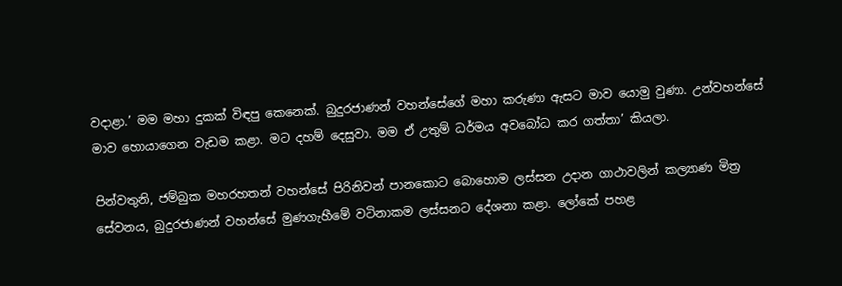වදාළා.’ මම මහා දුකක් විඳපු කෙනෙක්. බුදුරජාණන් වහන්සේගේ මහා කරුණා ඇසට මාව යොමු වුණා. උන්වහන්සේ මාව හොයාගෙන වැඩම කළා. මට දහම් දෙසුවා. මම ඒ උතුම් ධර්මය අවබෝධ කර ගත්තා’ කියලා.

පින්වතුනි, ජම්බුක මහරහතන් වහන්සේ පිරිනිවන් පානකොට බොහොම ලස්සන උදාන ගාථාවලින් කල්‍යාණ මිත්‍ර සේවනය, බුදුරජාණන් වහන්සේ මුණගැහීමේ වටිනාකම ලස්සනට දේශනා කළා. ලෝකේ පහළ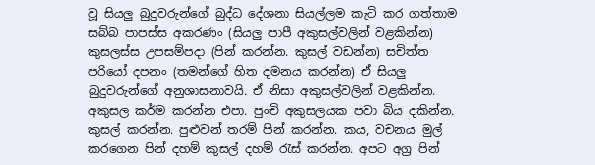වූ සියලු බුදුවරුන්ගේ බුද්ධ දේශනා සියල්ලම කැටි කර ගත්තාම සබ්බ පාපස්ස අකරණං (සියලු පාපී අකුසල්වලින් වළකින්න) කුසලස්ස උපසම්පදා (පින් කරන්න. කුසල් වඩන්න) සචිත්ත පරියෝ දපනං (තමන්ගේ හිත දමනය කරන්න) ඒ සියලු බුදුවරුන්ගේ අනුශාසනාවයි. ඒ නිසා අකුසල්වලින් වළකින්න. අකුසල කර්ම කරන්න එපා. පුංචි අකුසලයක පවා බිය දකින්න. කුසල් කරන්න. පුළුවන් තරම් පින් කරන්න. කය, වචනය මුල් කරගෙන පින් දහම් කුසල් දහම් රැස් කරන්න. අපට අග්‍ර පින්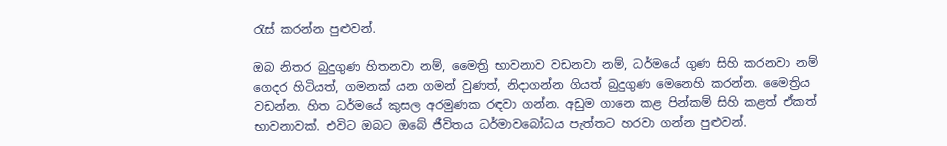රැස් කරන්න පුළුවන්.

ඔබ නිතර බුදුගුණ හිතනවා නම්, මෛත්‍රි භාවනාව වඩනවා නම්, ධර්මයේ ගුණ සිහි කරනවා නම් ගෙදර හිටියත්, ගමනක් යන ගමන් වුණත්, නිදාගන්න ගියත් බුදුගුණ මෙනෙහි කරන්න. මෛත්‍රිය වඩන්න. හිත ධර්මයේ කුසල අරමුණක රඳවා ගන්න. අඩුම ගානෙ කළ පින්කම් සිහි කළත් ඒකත් භාවනාවක්. එවිට ඔබට ඔබේ ජීවිතය ධර්මාවබෝධය පැත්තට හරවා ගන්න පුළුවන්.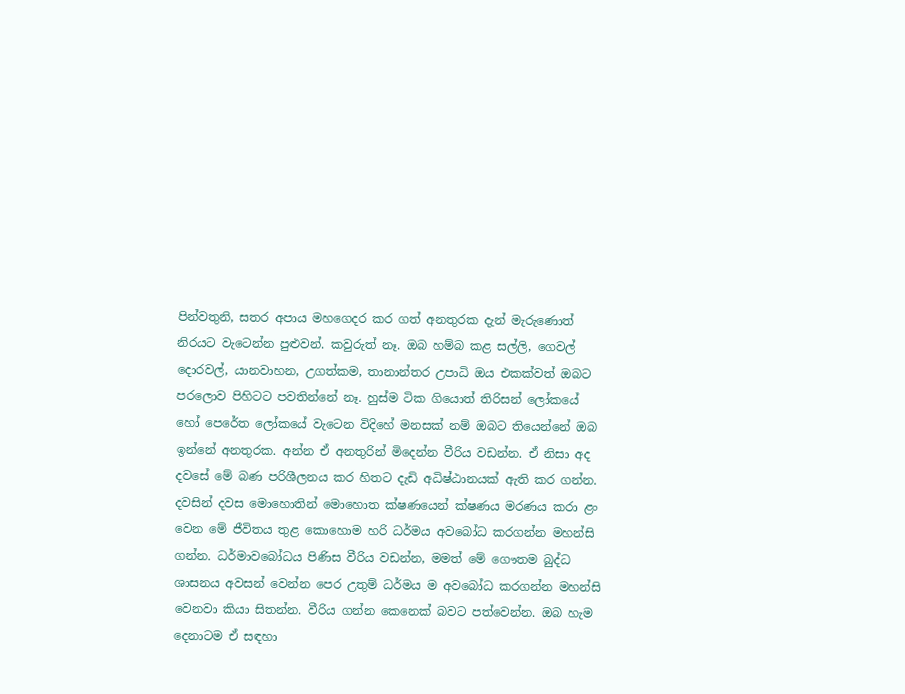පින්වතුනි, සතර අපාය මහගෙදර කර ගත් අනතුරක දැන් මැරුණොත් නිරයට වැටෙන්න පුළුවන්. කවුරුත් නෑ. ඔබ හම්බ කළ සල්ලි, ගෙවල් දොරවල්, යානවාහන, උගත්කම, තානාන්තර උපාධි ඔය එකක්වත් ඔබට පරලොව පිහිටට පවතින්නේ නෑ. හුස්ම ටික ගියොත් තිරිසන් ලෝකයේ හෝ පෙරේත ලෝකයේ වැටෙන විදිහේ මනසක් නම් ඔබට තියෙන්නේ ඔබ ඉන්නේ අනතුරක. අන්න ඒ අනතුරින් මිදෙන්න වීරිය වඩන්න. ඒ නිසා අද දවසේ මේ බණ පරිශීලනය කර හිතට දැඩි අධිෂ්ඨානයක් ඇති කර ගන්න. දවසින් දවස මොහොතින් මොහොත ක්ෂණයෙන් ක්ෂණය මරණය කරා ළං වෙන මේ ජීවිතය තුළ කොහොම හරි ධර්මය අවබෝධ කරගන්න මහන්සි ගන්න. ධර්මාවබෝධය පිණිස වීරිය වඩන්න, මමත් මේ ගෞතම බුද්ධ ශාසනය අවසන් වෙන්න පෙර උතුම් ධර්මය ම අවබෝධ කරගන්න මහන්සි වෙනවා කියා සිතන්න. වීරිය ගන්න කෙනෙක් බවට පත්වෙන්න. ඔබ හැම දෙනාටම ඒ සඳහා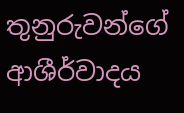තුනුරුවන්ගේ ආශීර්වාදය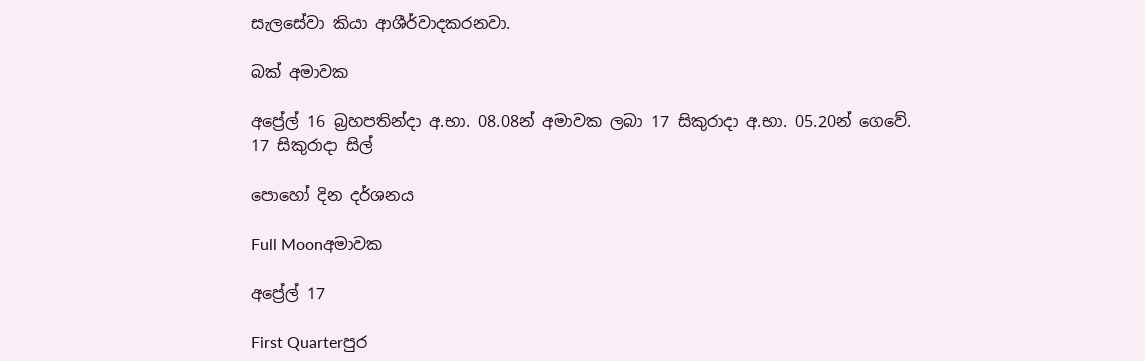සැලසේවා කියා ආශීර්වාදකරනවා.

බක් අමාවක

අප්‍රේල් 16 බ්‍රහපතින්දා අ.භා. 08.08න් අමාවක ලබා 17 සිකුරාදා අ.භා. 05.20න් ගෙවේ.
17 සිකුරාදා සිල්

පොහෝ දින දර්ශනය

Full Moonඅමාවක

අප්‍රේල් 17

First Quarterපුර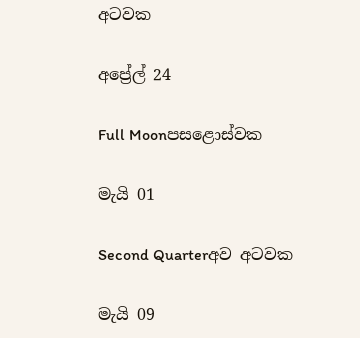අටවක

අප්‍රේල් 24

Full Moonපසළොස්වක

මැයි 01

Second Quarterඅව අටවක

මැයි 09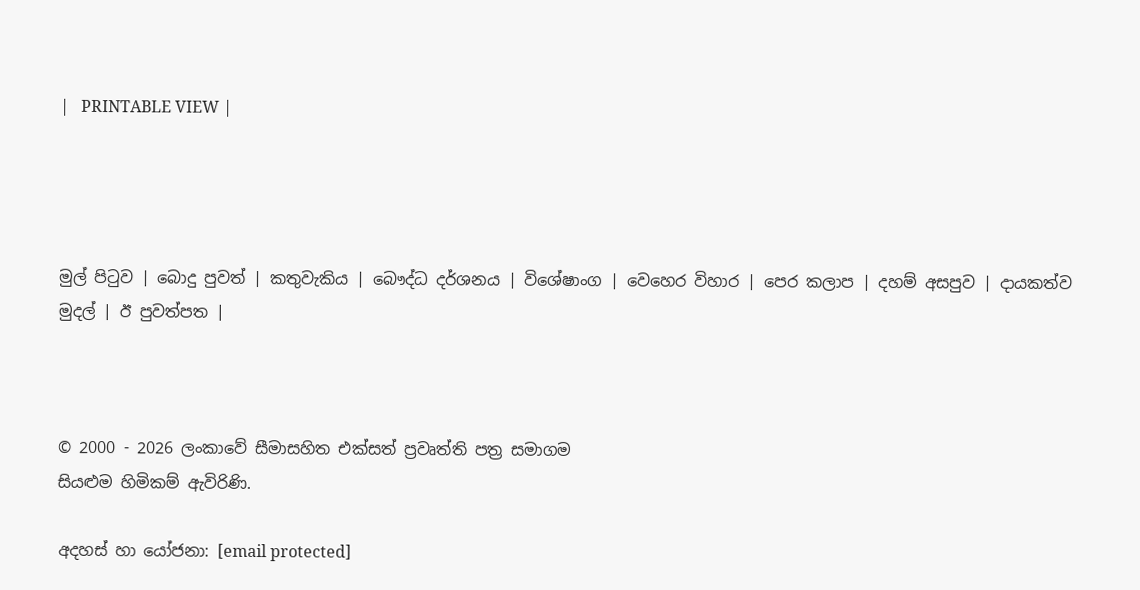|   PRINTABLE VIEW |




මුල් පිටුව | බොදු පුවත් | කතුවැකිය | බෞද්ධ දර්ශනය | විශේෂාංග | වෙහෙර විහාර | පෙර කලාප | දහම් අසපුව | දායකත්ව මුදල් | ඊ පුවත්පත |



© 2000 - 2026 ලංකාවේ සීමාසහිත එක්සත් ප්‍රවෘත්ති පත්‍ර සමාගම
සියළුම හිමිකම් ඇවිරිණි.

අදහස් හා යෝජනා: [email protected]